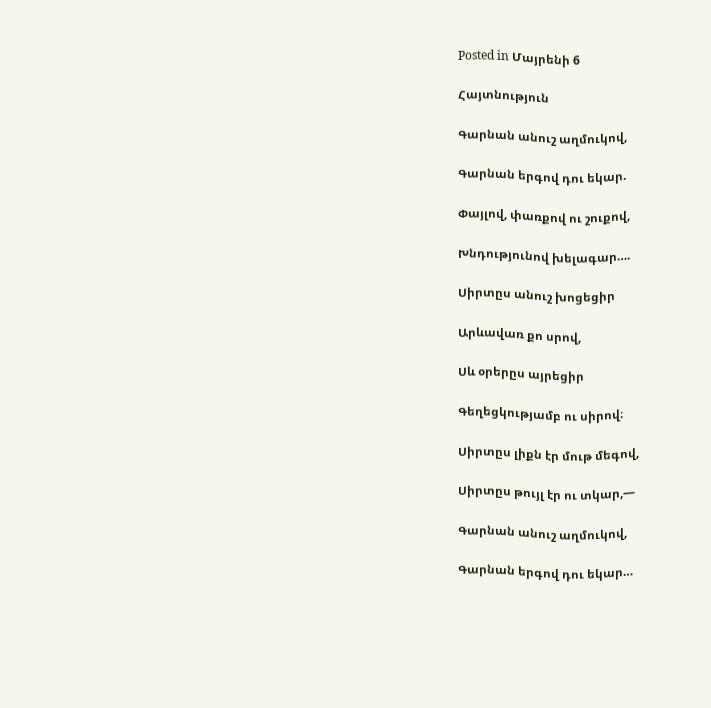Posted in Մայրենի 6

Հայտնություն

Գարնան անուշ աղմուկով,

Գարնան երգով դու եկար.

Փայլով, փառքով ու շուքով,

Խնդությունով խելագար….

Սիրտըս անուշ խոցեցիր

Արևավառ քո սրով,

Սև օրերըս այրեցիր

Գեղեցկությամբ ու սիրով։

Սիրտըս լիքն էր մութ մեգով,

Սիրտըս թույլ էր ու տկար,—

Գարնան անուշ աղմուկով,

Գարնան երգով դու եկար…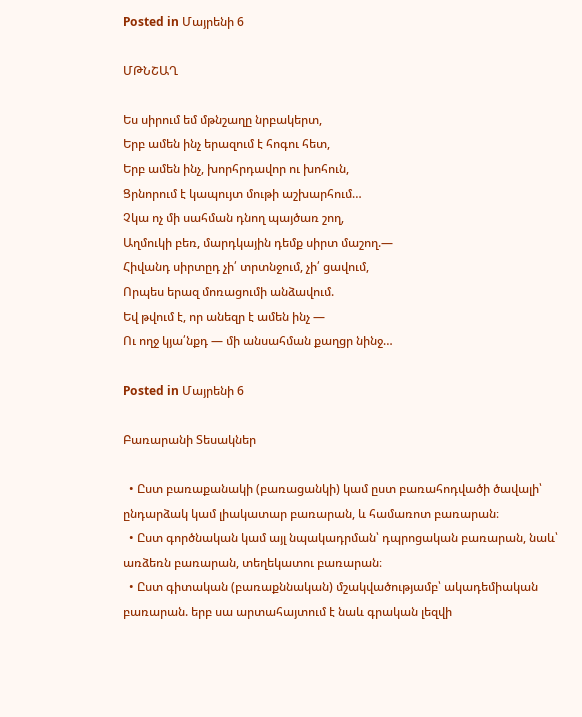Posted in Մայրենի 6

ՄԹՆՇԱՂ

Ես սիրում եմ մթնշաղը նրբակերտ,
Երբ ամեն ինչ երազում է հոգու հետ,
Երբ ամեն ինչ, խորհրդավոր ու խոհուն,
Ցրնորում է կապույտ մութի աշխարհում…
Չկա ոչ մի սահման դնող պայծառ շող,
Աղմուկի բեռ, մարդկային դեմք սիրտ մաշող.—
Հիվանդ սիրտըդ չի՛ տրտնջում, չի՛ ցավում,
Որպես երազ մոռացումի անձավում.
Եվ թվում է, որ անեզր է ամեն ինչ —
Ու ողջ կյա՛նքդ — մի անսահման քաղցր նինջ…

Posted in Մայրենի 6

Բառարանի Տեսակներ

  • Ըստ բառաքանակի (բառացանկի) կամ ըստ բառահոդվածի ծավալի՝ ընդարձակ կամ լիակատար բառարան, և համառոտ բառարան։
  • Ըստ գործնական կամ այլ նպակադրման՝ դպրոցական բառարան, նաև՝ առձեռն բառարան, տեղեկատու բառարան։
  • Ըստ գիտական (բառաքննական) մշակվածությամբ՝ ակադեմիական բառարան. երբ սա արտահայտում է նաև գրական լեզվի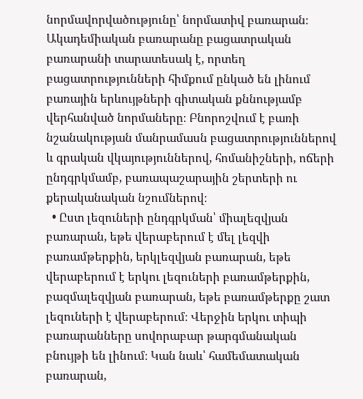նորմավորվածությունը՝ նորմատիվ բառարան։ Ակադեմիական բառարանը բացատրական բառարանի տարատեսակ է, որտեղ բացատրությունների հիմքում ընկած են լինում բառային երևույթների գիտական քննությամբ վերհանված նորմաները։ Բնորոշվում է բառի նշանակության մանրամասն բացատրություններով և գրական վկայություններով, հոմանիշների, ոճերի ընդգրկմամբ, բառապաշարային շերտերի ու քերականական նշումներով։
  • Ըստ լեզուների ընդգրկման՝ միալեզվյան բառարան, եթե վերաբերում է մել լեզվի բառամթերքին, երկլեզվյան բառարան, եթե վերաբերում է երկու լեզուների բառամթերքին, բազմալեզվյան բառարան, եթե բառամթերքը շատ լեզուների է վերաբերում։ Վերջին երկու տիպի բառարանները սովորաբար թարգմանական բնույթի են լինում։ Կան նաև՝ համեմատական բառարան,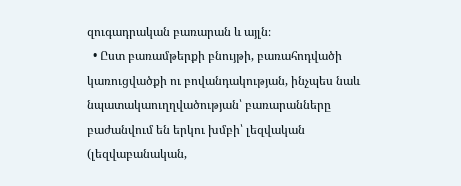զուգադրական բառարան և այլն։
  • Ըստ բառամթերքի բնույթի, բառահոդվածի կառուցվածքի ու բովանդակության, ինչպես նաև նպատակաուղղվածության՝ բառարանները բաժանվում են երկու խմբի՝ լեզվական (լեզվաբանական,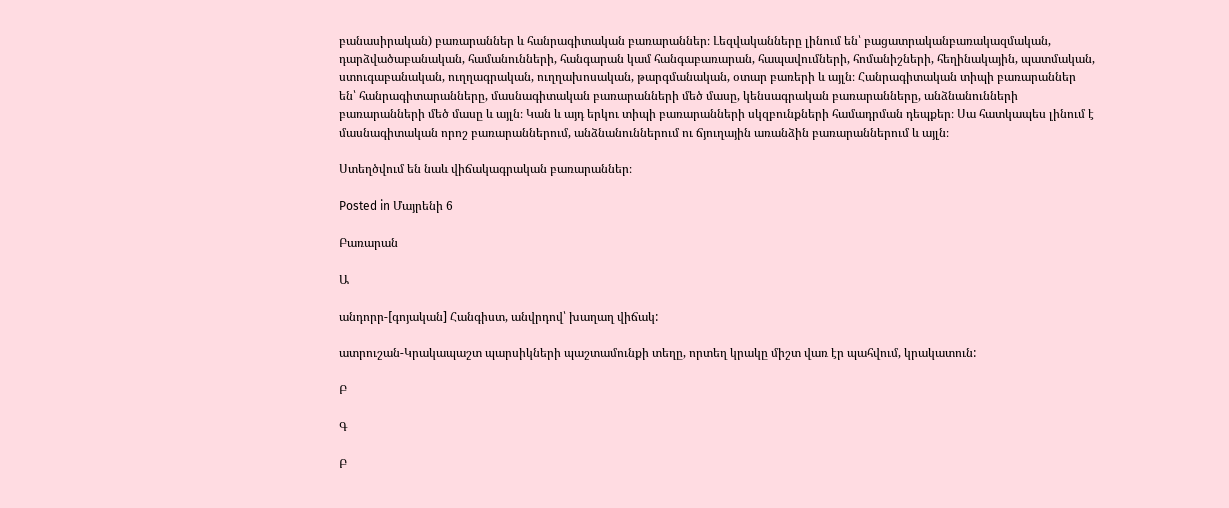բանասիրական) բառարաններ և հանրագիտական բառարաններ։ Լեզվականները լինում են՝ բացատրականբառակազմական, դարձվածաբանական, համանունների, հանգարան կամ հանգաբառարան, հապավումների, հոմանիշների, հեղինակային, պատմական, ստուգաբանական, ուղղագրական, ուղղախոսական, թարգմանական, օտար բառերի և այլն։ Հանրագիտական տիպի բառարաններ են՝ հանրագիտարանները, մասնագիտական բառարանների մեծ մասը, կենսագրական բառարանները, անձնանունների բառարանների մեծ մասը և այլն։ Կան և այդ երկու տիպի բառարանների սկզբունքների համադրման դեպքեր։ Սա հատկապես լինում է մասնագիտական որոշ բառարաններում, անձնանուններում ու ճյուղային առանձին բառարաններում և այլն։

Ստեղծվում են նաև վիճակագրական բառարաններ։

Posted in Մայրենի 6

Բառարան

Ա

անդորր-[գոյական] Հանգիստ, անվրդով՝ խաղաղ վիճակ:

ատրուշան-Կրակապաշտ պարսիկների պաշտամունքի տեղը, որտեղ կրակը միշտ վառ էր պահվում, կրակատուն:

Բ

Գ

Բ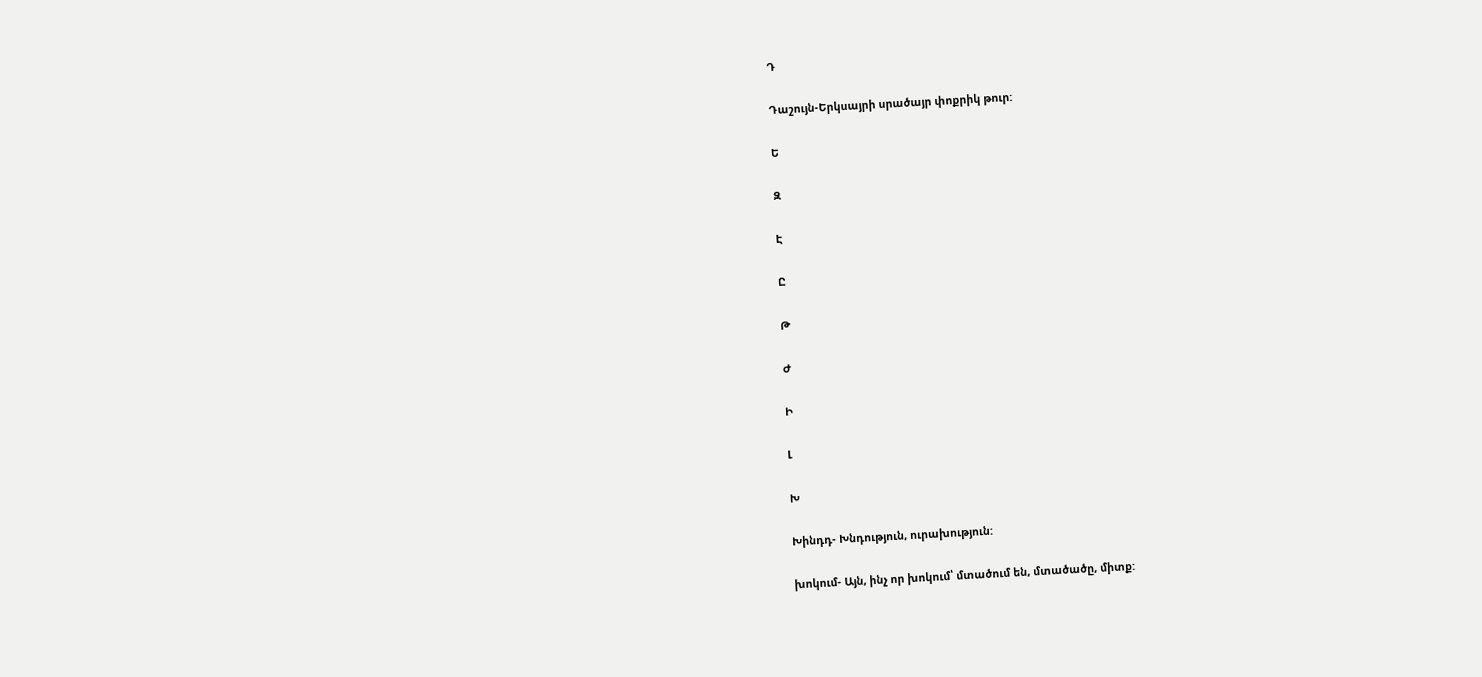Դ

Դաշույն-Երկսայրի սրածայր փոքրիկ թուր:

Ե

Զ

Է

Ը

Թ

Ժ

Ի

Լ

Խ

Խինդդ- Խնդություն, ուրախություն:

խոկում- Այն, ինչ որ խոկում՝ մտածում են, մտածածը, միտք: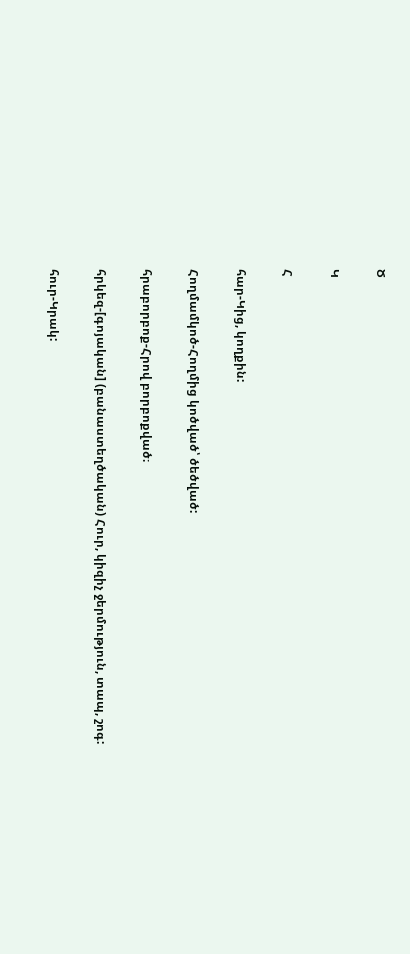Ծ

Կ

Հ

հար-Կից, կողքին:

Հողմամկոծ-Հողմից կոծված՝ ծեծված:

հրաբորբոք-Հրով բորբոքված։

հրկեզ-[գոյական] (բանաստեղծական) Հուր, կիզիչ ջերմություն, տապ, շոգ:

հուր-Կրակ: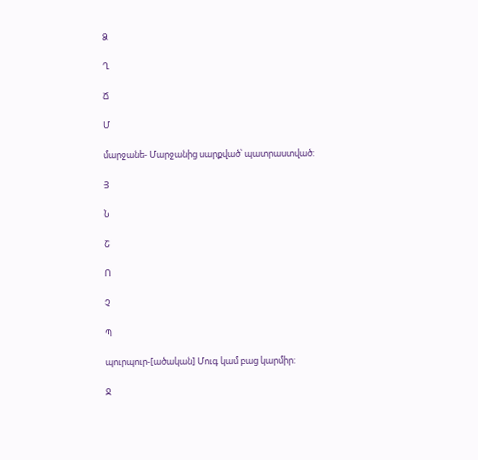Ձ

Ղ

Ճ

Մ

մարջանե- Մարջանից սարքված՝ պատրաստված:

Յ

Ն

Շ

Ո

Չ

Պ

պուրպուր-[ածական] Մուգ կամ բաց կարմիր:

Ջ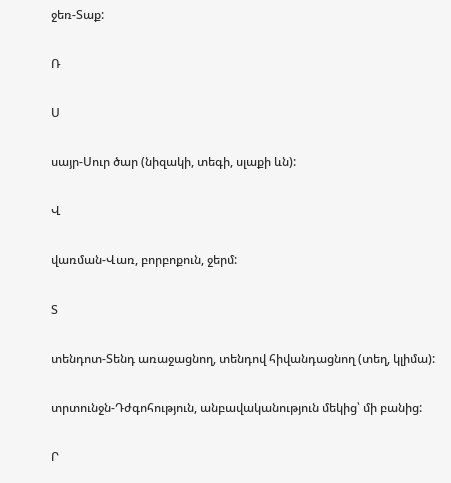ջեռ-Տաք:

Ռ

Ս

սայր-Սուր ծար (նիզակի, տեգի, սլաքի ևն):

Վ

վառման-Վառ, բորբոքուն, ջերմ:

Տ

տենդոտ-Տենդ առաջացնող, տենդով հիվանդացնող (տեղ, կլիմա):

տրտունջն-Դժգոհություն, անբավականություն մեկից՝ մի բանից:

Ր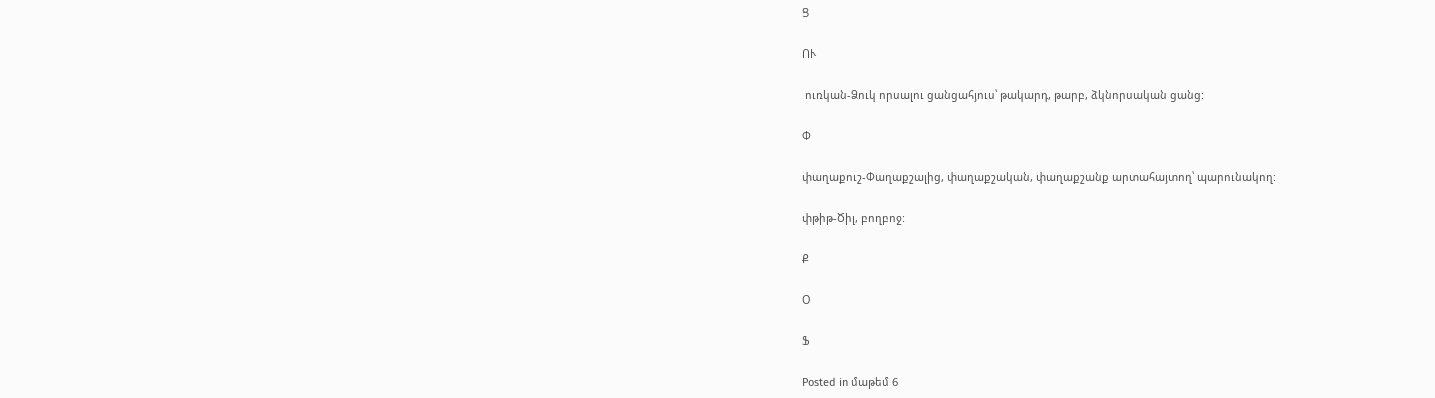Ց

ՈՒ

 ուռկան-Ձուկ որսալու ցանցահյուս՝ թակարդ, թարբ, ձկնորսական ցանց:

Փ

փաղաքուշ-Փաղաքշալից, փաղաքշական, փաղաքշանք արտահայտող՝ պարունակող:

փթիթ-Ծիլ, բողբոջ:

Ք

Օ

Ֆ

Posted in մաթեմ 6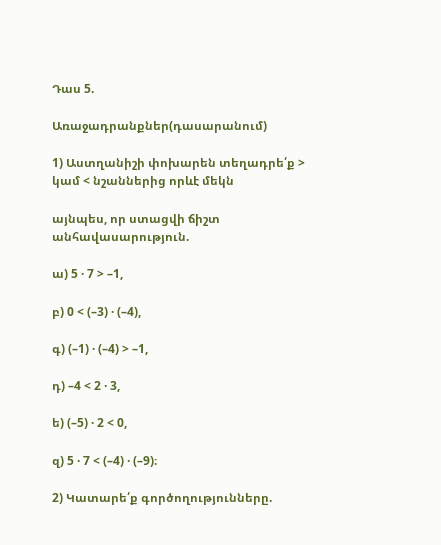Դաս 5.

Առաջադրանքներ(դասարանում)

1) Աստղանիշի փոխարեն տեղադրե՛ք > կամ < նշաններից որևէ մեկն

այնպես, որ ստացվի ճիշտ անհավասարություն.

ա) 5 · 7 > –1,

բ) 0 < (–3) · (–4),

գ) (–1) · (–4) > –1,

դ) –4 < 2 · 3,

ե) (–5) · 2 < 0,

զ) 5 · 7 < (–4) · (–9)։

2) Կատարե՛ք գործողությունները.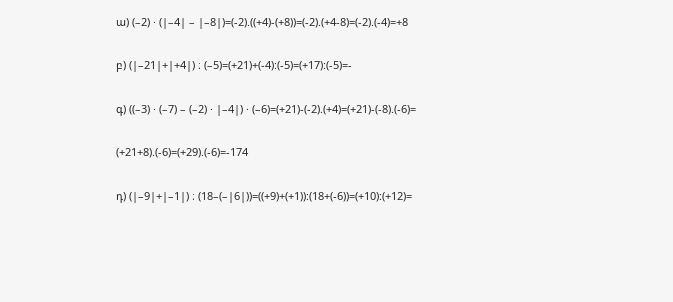ա) (–2) · (|–4| – |–8|)=(-2).((+4)-(+8))=(-2).(+4-8)=(-2).(-4)=+8

բ) (|–21|+|+4|) ։ (–5)=(+21)+(-4):(-5)=(+17):(-5)=-

գ) ((–3) · (–7) – (–2) · |–4|) · (–6)=(+21)-(-2).(+4)=(+21)-(-8).(-6)=

(+21+8).(-6)=(+29).(-6)=-174

դ) (|–9|+|–1|) ։ (18–(–|6|))=((+9)+(+1)):(18+(-6))=(+10):(+12)=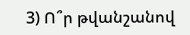3) Ո՞ր թվանշանով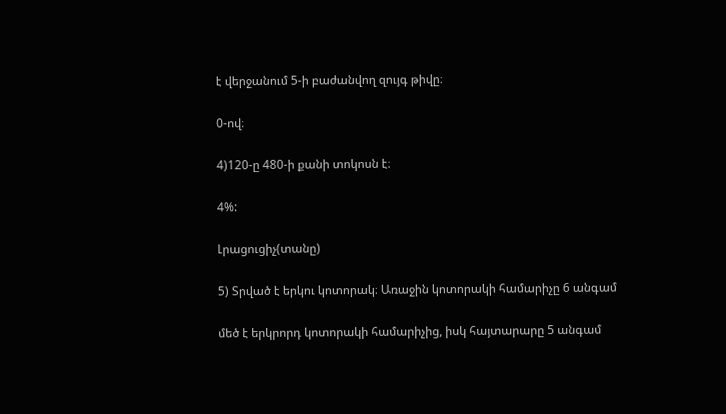է վերջանում 5-ի բաժանվող զույգ թիվը։

0-ով։

4)120-ը 480-ի քանի տոկոսն է։

4%:

Լրացուցիչ(տանը)

5) Տրված է երկու կոտորակ։ Առաջին կոտորակի համարիչը 6 անգամ

մեծ է երկրորդ կոտորակի համարիչից, իսկ հայտարարը 5 անգամ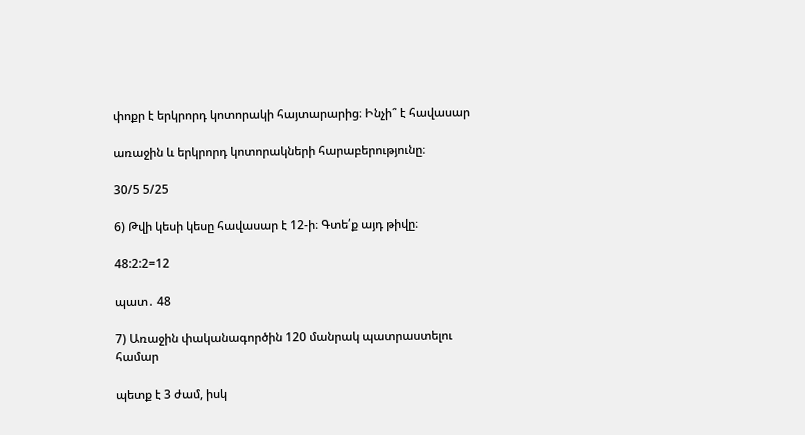փոքր է երկրորդ կոտորակի հայտարարից։ Ինչի՞ է հավասար

առաջին և երկրորդ կոտորակների հարաբերությունը։

30/5 5/25

6) Թվի կեսի կեսը հավասար է 12-ի։ Գտե՛ք այդ թիվը։

48:2:2=12

պատ․ 48

7) Առաջին փականագործին 120 մանրակ պատրաստելու համար

պետք է 3 ժամ, իսկ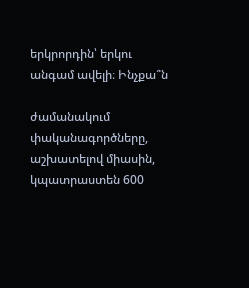երկրորդին՝ երկու անգամ ավելի։ Ինչքա՞ն

ժամանակում փականագործները, աշխատելով միասին, կպատրաստեն 600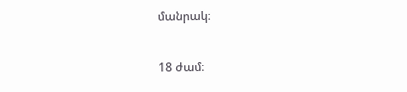մանրակ։

18 ժամ։